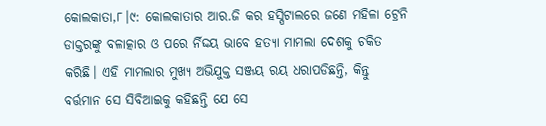କୋଲକାତା,୮।୯: କୋଲକାତାର ଆର.ଜି କର ହସ୍ପିଟାଲରେ ଜଣେ ମହିଳା ଟ୍ରେନି ଡାକ୍ତରଙ୍କୁ ବଳାତ୍କାର ଓ ପରେ ର୍ନିଦ୍ଦୟ ଭାବେ ହତ୍ୟା ମାମଲା ଦେଶକୁ ଚକିତ କରିଛି। ଏହି ମାମଲାର ମୁଖ୍ୟ ଅଭିଯୁକ୍ତ ସଞ୍ଜୟ ରୟ ଧରାପଡିଛନ୍ତି, କିନ୍ତୁ ବର୍ତ୍ତମାନ ସେ ସିବିଆଇକୁ କହିଛନ୍ତି ଯେ ସେ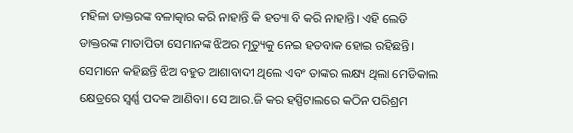ମହିଳା ଡାକ୍ତରଙ୍କ ବଳାତ୍କାର କରି ନାହାନ୍ତି କି ହତ୍ୟା ବି କରି ନାହାନ୍ତି। ଏହି ଲେଡି ଡାକ୍ତରଙ୍କ ମାତାପିତା ସେମାନଙ୍କ ଝିଅର ମୃତ୍ୟୁକୁ ନେଇ ହତବାକ ହୋଇ ରହିଛନ୍ତି। ସେମାନେ କହିଛନ୍ତି ଝିଅ ବହୁତ ଆଶାବାଦୀ ଥିଲେ ଏବଂ ତାଙ୍କର ଲକ୍ଷ୍ୟ ଥିଲା ମେଡିକାଲ କ୍ଷେତ୍ରରେ ସ୍ବର୍ଣ୍ଣ ପଦକ ଆଣିବା। ସେ ଆର.ଜି କର ହସ୍ପିଟାଲରେ କଠିନ ପରିଶ୍ରମ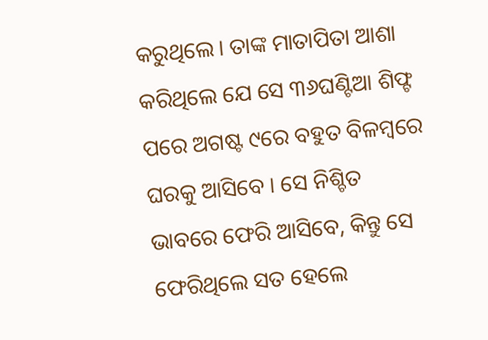କରୁଥିଲେ। ତାଙ୍କ ମାତାପିତା ଆଶା କରିଥିଲେ ଯେ ସେ ୩୬ଘଣ୍ଟିଆ ଶିଫ୍ଟ ପରେ ଅଗଷ୍ଟ ୯ରେ ବହୁତ ବିଳମ୍ବରେ ଘରକୁ ଆସିବେ । ସେ ନିଶ୍ଚିତ ଭାବରେ ଫେରି ଆସିବେ, କିନ୍ତୁ ସେ ଫେରିଥିଲେ ସତ ହେଲେ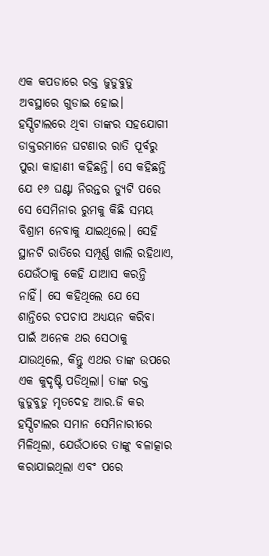ଏକ କପଡାରେ ରକ୍ତ ଜୁଡୁବୁଡୁ ଅବସ୍ଥାରେ ଗୁଡାଇ ହୋଇ।
ହସ୍ପିଟାଲରେ ଥିବା ତାଙ୍କର ସହଯୋଗୀ ଡାକ୍ତରମାନେ ଘଟଣାର ରାତି ପୂର୍ବରୁ ପୁରା କାହାଣୀ କହିଛନ୍ତି। ସେ କହିଛନ୍ତି ଯେ ୧୬ ଘଣ୍ଟା ନିରନ୍ତର ଡ୍ୟୁଟି ପରେ ସେ ସେମିନାର ରୁମକୁ କିଛି ସମୟ ବିଶ୍ରାମ ନେବାକୁ ଯାଇଥିଲେ। ସେହି ସ୍ଥାନଟି ରାତିରେ ସମ୍ପୂର୍ଣ୍ଣ ଖାଲି ରହିଥାଏ, ଯେଉଁଠାକୁ କେହି ଯାଆସ କରନ୍ତି ନାହିଁ। ସେ କହିଥିଲେ ଯେ ସେ ଶାନ୍ତିରେ ଚପଚାପ ଅଧ୍ୟୟନ କରିବା ପାଇଁ ଅନେକ ଥର ସେଠାକୁ ଯାଉଥିଲେ, କିନ୍ତୁ ଏଥର ତାଙ୍କ ଉପରେ ଏକ କୁଦୃଷ୍ଟି ପଡିଥିଲା। ତାଙ୍କ ରକ୍ତ ଜୁଡୁବୁଡୁ ମୃତଦେହ ଆର.ଜି କର ହସ୍ପିଟାଲର ସମାନ ସେମିନାରୀରେ ମିଳିଥିଲା, ଯେଉଁଠାରେ ତାଙ୍କୁ ବଳାତ୍କାର କରାଯାଇଥିଲା ଏବଂ ପରେ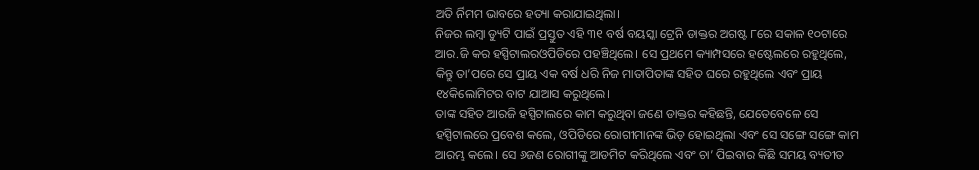ଅତି ର୍ନିମମ ଭାବରେ ହତ୍ୟା କରାଯାଇଥିଲା।
ନିଜର ଲମ୍ବା ଡ୍ୟୁଟି ପାଇଁ ପ୍ରସ୍ତୁତ ଏହି ୩୧ ବର୍ଷ ବୟସ୍କା ଟ୍ରେନି ଡାକ୍ତର ଅଗଷ୍ଟ ୮ରେ ସକାଳ ୧୦ଟାରେ ଆର.ଜି କର ହସ୍ପିଟାଲରଓପିଡିରେ ପହଞ୍ଚିଥିଲେ। ସେ ପ୍ରଥମେ କ୍ୟାମ୍ପସରେ ହଷ୍ଟେଲରେ ରହୁଥିଲେ, କିନ୍ତୁ ତା’ପରେ ସେ ପ୍ରାୟ ଏକ ବର୍ଷ ଧରି ନିଜ ମାତାପିତାଙ୍କ ସହିତ ଘରେ ରହୁଥିଲେ ଏବଂ ପ୍ରାୟ ୧୪କିଲୋମିଟର ବାଟ ଯାଆସ କରୁଥିଲେ।
ତାଙ୍କ ସହିତ ଆରଜି ହସ୍ପିଟାଲରେ କାମ କରୁଥିବା ଜଣେ ଡାକ୍ତର କହିଛନ୍ତି, ଯେତେବେଳେ ସେ ହସ୍ପିଟାଲରେ ପ୍ରବେଶ କଲେ, ଓପିଡିରେ ରୋଗୀମାନଙ୍କ ଭିଡ଼ ହୋଇଥିଲା ଏବଂ ସେ ସଙ୍ଗେ ସଙ୍ଗେ କାମ ଆରମ୍ଭ କଲେ। ସେ ୬ଜଣ ରୋଗୀଙ୍କୁ ଆଡମିଟ କରିଥିଲେ ଏବଂ ଚା’ ପିଇବାର କିଛି ସମୟ ବ୍ୟତୀତ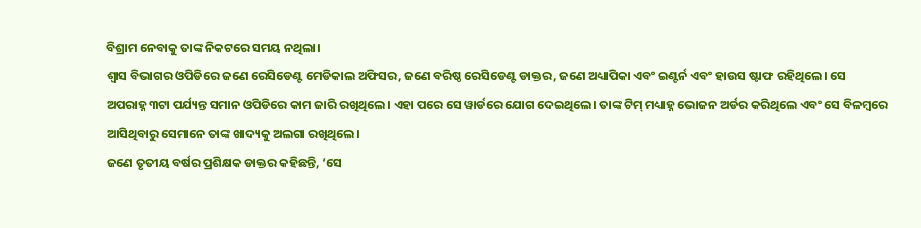ବିଶ୍ରାମ ନେବାକୁ ତାଙ୍କ ନିକଟରେ ସମୟ ନଥିଲା।
ଶ୍ୱାସ ବିଭାଗର ଓପିଡିରେ ଜଣେ ରେସିଡେଣ୍ଟ ମେଡିକାଲ ଅଫିସର, ଜଣେ ବରିଷ୍ଠ ରେସିଡେଣ୍ଟ ଡାକ୍ତର, ଜଣେ ଅଧ୍ୟାପିକା ଏବଂ ଇଣ୍ଟର୍ନ ଏବଂ ହାଉସ ଷ୍ଟାଫ ରହିଥିଲେ। ସେ ଅପରାହ୍ନ ୩ଟା ପର୍ଯ୍ୟନ୍ତ ସମାନ ଓପିଡିରେ କାମ ଜାରି ରଖିଥିଲେ। ଏହା ପରେ ସେ ୱାର୍ଡରେ ଯୋଗ ଦେଇଥିଲେ। ତାଙ୍କ ଟିମ୍ ମଧ୍ୟାହ୍ନ ଭୋଜନ ଅର୍ଡର କରିଥିଲେ ଏବଂ ସେ ବିଳମ୍ବରେ ଆସିଥିବାରୁ ସେମାନେ ତାଙ୍କ ଖାଦ୍ୟକୁ ଅଲଗା ରଖିଥିଲେ।
ଜଣେ ତୃତୀୟ ବର୍ଷର ପ୍ରଶିକ୍ଷକ ଡାକ୍ତର କହିଛନ୍ତି, ‘ସେ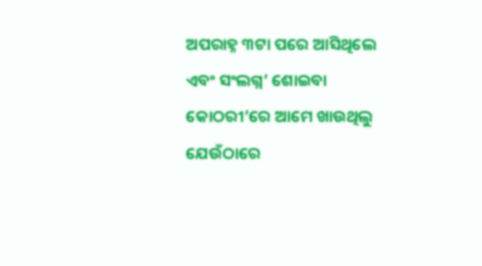ଅପରାହ୍ନ ୩ଟା ପରେ ଆସିଥିଲେ ଏବଂ ସଂଲଗ୍ନ’ ଶୋଇବା କୋଠରୀ’ରେ ଆମେ ଖାଉଥିଲୁ ଯେଉଁଠାରେ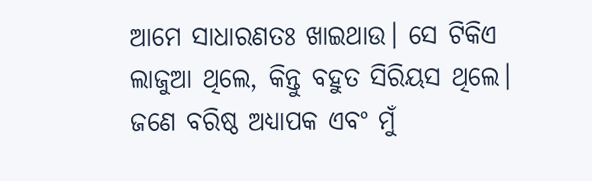ଆମେ ସାଧାରଣତଃ ଖାଇଥାଉ। ସେ ଟିକିଏ ଲାଜୁଆ ଥିଲେ, କିନ୍ତୁ ବହୁତ ସିରିୟସ ଥିଲେ। ଜଣେ ବରିଷ୍ଠ ଅଧ୍ୟାପକ ଏବଂ ମୁଁ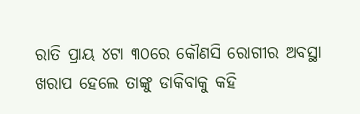ରାତି ପ୍ରାୟ ୪ଟା ୩୦ରେ କୌଣସି ରୋଗୀର ଅବସ୍ଥା ଖରାପ ହେଲେ ତାଙ୍କୁ ଡାକିବାକୁ କହି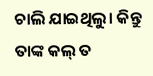ଚାଲି ଯାଇଥିଲୁ। କିନ୍ତୁ ତାଙ୍କ କଲ୍ ତ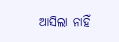ଆସିଲା ନାହିଁ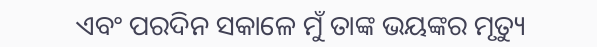ଏବଂ ପରଦିନ ସକାଳେ ମୁଁ ତାଙ୍କ ଭୟଙ୍କର ମୃତ୍ୟୁ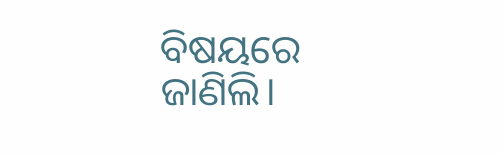ବିଷୟରେ ଜାଣିଲି।